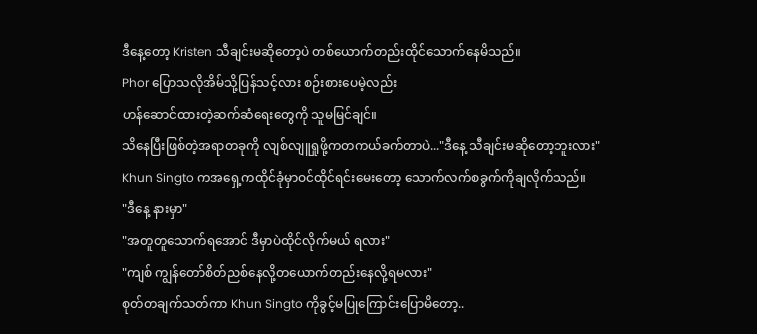ဒီနေ့တော့ Kristen သီချင်းမဆိုတော့ပဲ တစ်ယောက်တည်းထိုင်သောက်နေမိသည်။
Phor ပြောသလိုအိမ်သို့ပြန်သင့်လား စဉ်းစားပေမဲ့လည်း
ဟန်ဆောင်ထားတဲ့ဆက်ဆံရေးတွေကို သူမမြင်ချင်။
သိနေပြီးဖြစ်တဲ့အရာတခုကို လျစ်လျူရှုဖို့ကတကယ်ခက်တာပဲ..."ဒီနေ့ သီချင်းမဆိုတော့ဘူးလား"
Khun Singto ကအရှေ့ကထိုင်ခုံမှာဝင်ထိုင်ရင်းမေးတော့ သောက်လက်စခွက်ကိုချလိုက်သည်။
"ဒီနေ့ နားမှာ"
"အတူတူသောက်ရအောင် ဒီမှာပဲထိုင်လိုက်မယ် ရလား"
"ကျစ် ကျွန်တော်စိတ်ညစ်နေလို့တယောက်တည်းနေလို့ရမလား"
စုတ်တချက်သတ်ကာ Khun Singto ကိုခွင့်မပြုကြောင်းပြောမိတော့..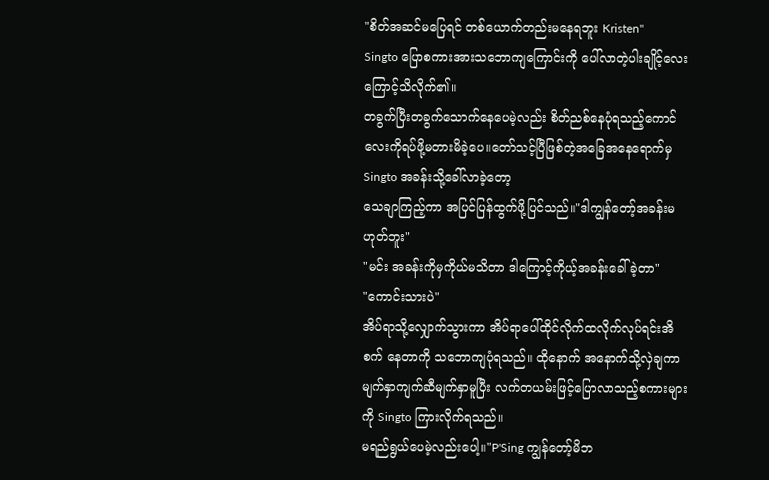"စိတ်အဆင်မပြေရင် တစ်ယောက်တည်းမနေရဘူး Kristen"
Singto ပြောစကားအားသဘောကျကြောင်းကို ပေါ်လာတဲ့ပါးချိုင့်လေးကြောင့်သိလိုက်၏။
တခွက်ပြီးတခွက်သောက်နေပေမဲ့လည်း စိတ်ညစ်နေပုံရသည့်ကောင်လေးကိုရပ်ဖို့မတားမိခဲ့ပေ။တော်သင့်ပြီဖြစ်တဲ့အခြေအနေရောက်မှ Singto အခန်းသို့ခေါ်လာခဲ့တော့
သေချာကြည့်ကာ အပြင်ပြန်ထွက်ဖို့ပြင်သည်။"ဒါကျွန်တော့်အခန်းမဟုတ်ဘူး"
"မင်း အခန်းကိုမှကိုယ်မသိတာ ဒါကြောင့်ကိုယ့်အခန်းခေါ်ခဲ့တာ"
"ကောင်းသားပဲ"
အိပ်ရာသို့လျှောက်သွားကာ အိပ်ရာပေါ်ထိုင်လိုက်ထလိုက်လုပ်ရင်းအိစက် နေတာကို သဘောကျပုံရသည်။ ထိုနောက် အနောက်သို့လှဲချကာ မျက်နှာကျက်ဆီမျက်နှာမူပြီး လက်တယမ်းဖြင့်ပြောလာသည့်စကားများကို Singto ကြားလိုက်ရသည်။
မရည်ရွယ်ပေမဲ့လည်းပေါ့။"P'Sing ကျွန်တော့်မိဘ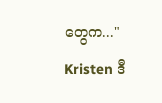တွေက..."
Kristen ဒီ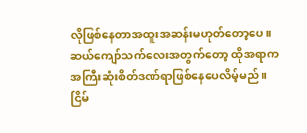လိုဖြစ်နေတာအထူးအဆန်းမဟုတ်တော့ပေ။
ဆယ်ကျော်သက်လေးအတွက်တော့ ထိုအရာကအကြီးဆုံးစိတ်ဒဏ်ရာဖြစ်နေပေလိမ့်မည်။
ငြိမ်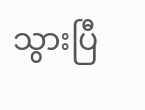သွားပြီ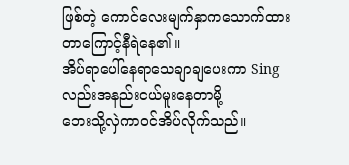ဖြစ်တဲ့ ကောင်လေးမျက်နှာကသောက်ထားတာကြောင့်နီရဲနေ၏။
အိပ်ရာပေါ်နေရာသေချာချပေးကာ Sing လည်းအနည်းငယ်မူးနေတာမို့
ဘေးသို့လှဲကာဝင်အိပ်လိုက်သည်။